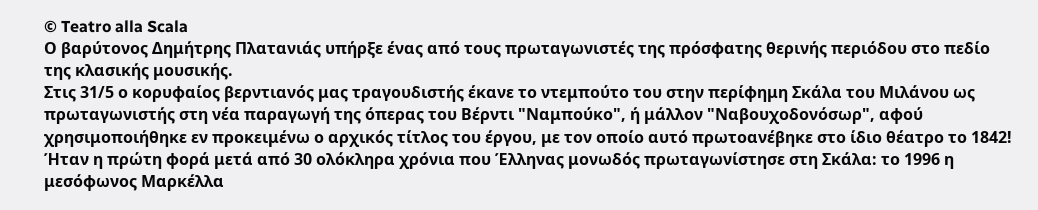© Teatro alla Scala
Ο βαρύτονος Δημήτρης Πλατανιάς υπήρξε ένας από τους πρωταγωνιστές της πρόσφατης θερινής περιόδου στο πεδίο της κλασικής μουσικής.
Στις 31/5 ο κορυφαίος βερντιανός μας τραγουδιστής έκανε το ντεμπούτο του στην περίφημη Σκάλα του Μιλάνου ως πρωταγωνιστής στη νέα παραγωγή της όπερας του Βέρντι "Ναμπούκο", ή μάλλον "Ναβουχοδονόσωρ", αφού χρησιμοποιήθηκε εν προκειμένω ο αρχικός τίτλος του έργου, με τον οποίο αυτό πρωτοανέβηκε στο ίδιο θέατρο το 1842!
Ήταν η πρώτη φορά μετά από 30 ολόκληρα χρόνια που Έλληνας μονωδός πρωταγωνίστησε στη Σκάλα: το 1996 η μεσόφωνος Μαρκέλλα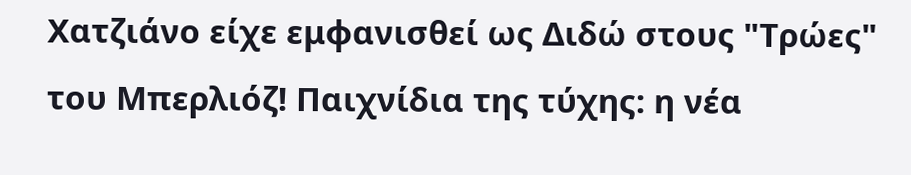Χατζιάνο είχε εμφανισθεί ως Διδώ στους "Τρώες" του Μπερλιόζ! Παιχνίδια της τύχης: η νέα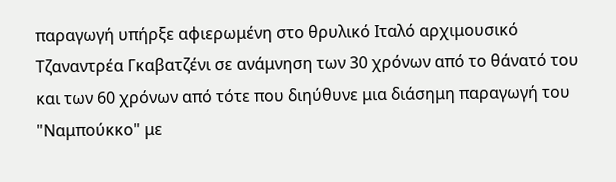παραγωγή υπήρξε αφιερωμένη στο θρυλικό Ιταλό αρχιμουσικό Τζαναντρέα Γκαβατζένι σε ανάμνηση των 30 χρόνων από το θάνατό του και των 60 χρόνων από τότε που διηύθυνε μια διάσημη παραγωγή του "Ναμπούκκο" με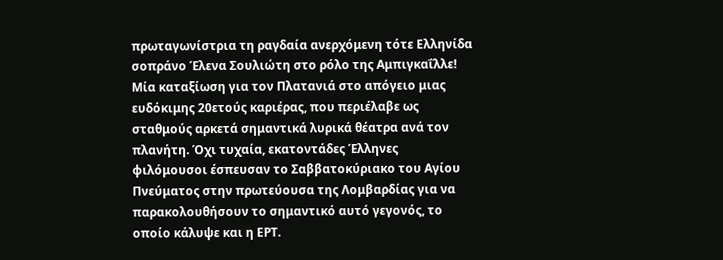πρωταγωνίστρια τη ραγδαία ανερχόμενη τότε Ελληνίδα σοπράνο Έλενα Σουλιώτη στο ρόλο της Αμπιγκαΐλλε!
Μία καταξίωση για τον Πλατανιά στο απόγειο μιας ευδόκιμης 20ετούς καριέρας, που περιέλαβε ως σταθμούς αρκετά σημαντικά λυρικά θέατρα ανά τον πλανήτη. Όχι τυχαία, εκατοντάδες Έλληνες φιλόμουσοι έσπευσαν το Σαββατοκύριακο του Αγίου Πνεύματος στην πρωτεύουσα της Λομβαρδίας για να παρακολουθήσουν το σημαντικό αυτό γεγονός, το οποίο κάλυψε και η ΕΡΤ.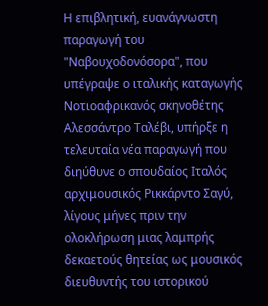Η επιβλητική, ευανάγνωστη παραγωγή του "Ναβουχοδονόσορα", που υπέγραψε ο ιταλικής καταγωγής Νοτιοαφρικανός σκηνοθέτης Αλεσσάντρο Ταλέβι, υπήρξε η τελευταία νέα παραγωγή που διηύθυνε ο σπουδαίος Ιταλός αρχιμουσικός Ρικκάρντο Σαγύ, λίγους μήνες πριν την ολοκλήρωση μιας λαμπρής δεκαετούς θητείας ως μουσικός διευθυντής του ιστορικού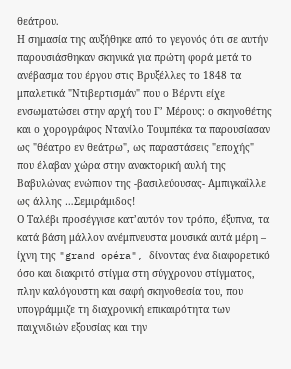θεάτρου.
Η σημασία της αυξήθηκε από το γεγονός ότι σε αυτήν παρουσιάσθηκαν σκηνικά για πρώτη φορά μετά το ανέβασμα του έργου στις Βρυξέλλες το 1848 τα μπαλετικά "Ντιβερτισμάν" που ο Βέρντι είχε ενσωματώσει στην αρχή του Γ’ Μέρους: ο σκηνοθέτης και ο χορογράφος Ντανίλο Τουμπέκα τα παρουσίασαν ως "θέατρο εν θεάτρω", ως παραστάσεις "εποχής" που έλαβαν χώρα στην ανακτορική αυλή της Βαβυλώνας ενώπιον της -βασιλεύουσας- Αμπιγκαΐλλε ως άλλης …Σεμιράμιδος!
Ο Ταλέβι προσέγγισε κατ’αυτόν τον τρόπο, έξυπνα, τα κατά βάση μάλλον ανέμπνευστα μουσικά αυτά μέρη – ίχνη της "grand opéra", δίνοντας ένα διαφορετικό όσο και διακριτό στίγμα στη σύγχρονου στίγματος, πλην καλόγουστη και σαφή σκηνοθεσία του, που υπογράμμιζε τη διαχρονική επικαιρότητα των παιχνιδιών εξουσίας και την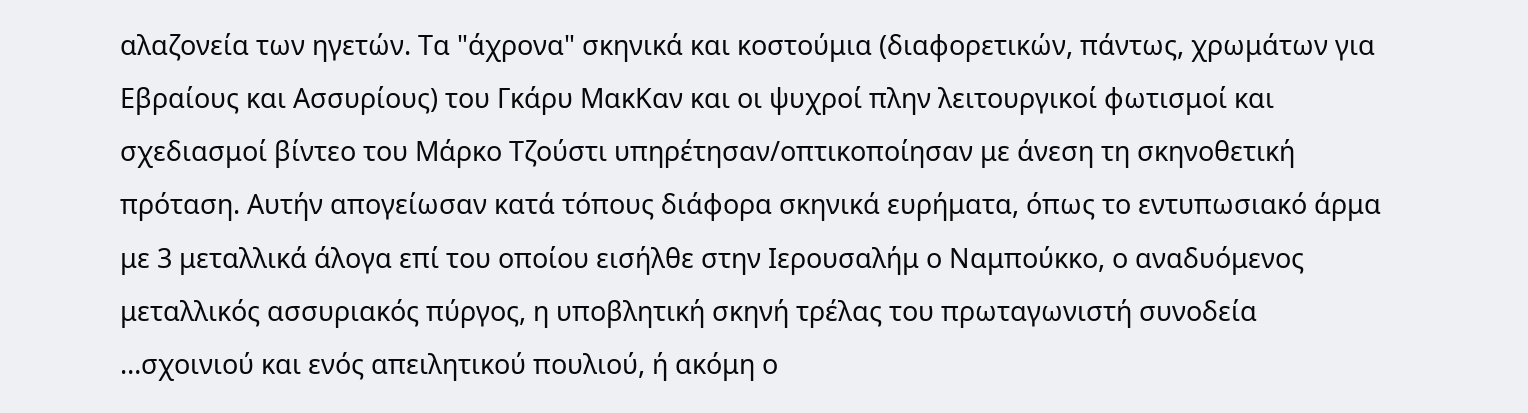αλαζονεία των ηγετών. Τα "άχρονα" σκηνικά και κοστούμια (διαφορετικών, πάντως, χρωμάτων για Εβραίους και Ασσυρίους) του Γκάρυ ΜακΚαν και οι ψυχροί πλην λειτουργικοί φωτισμοί και σχεδιασμοί βίντεο του Μάρκο Τζούστι υπηρέτησαν/οπτικοποίησαν με άνεση τη σκηνοθετική πρόταση. Αυτήν απογείωσαν κατά τόπους διάφορα σκηνικά ευρήματα, όπως το εντυπωσιακό άρμα με 3 μεταλλικά άλογα επί του οποίου εισήλθε στην Ιερουσαλήμ ο Ναμπούκκο, ο αναδυόμενος μεταλλικός ασσυριακός πύργος, η υποβλητική σκηνή τρέλας του πρωταγωνιστή συνοδεία …σχοινιού και ενός απειλητικού πουλιού, ή ακόμη ο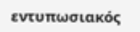εντυπωσιακός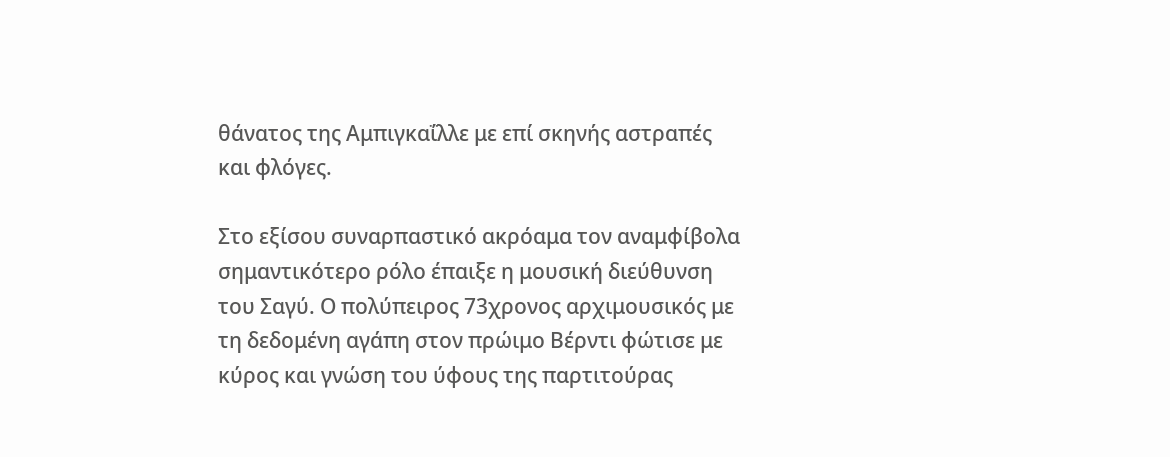θάνατος της Αμπιγκαΐλλε με επί σκηνής αστραπές και φλόγες.

Στο εξίσου συναρπαστικό ακρόαμα τον αναμφίβολα σημαντικότερο ρόλο έπαιξε η μουσική διεύθυνση του Σαγύ. Ο πολύπειρος 73χρονος αρχιμουσικός με τη δεδομένη αγάπη στον πρώιμο Βέρντι φώτισε με κύρος και γνώση του ύφους της παρτιτούρας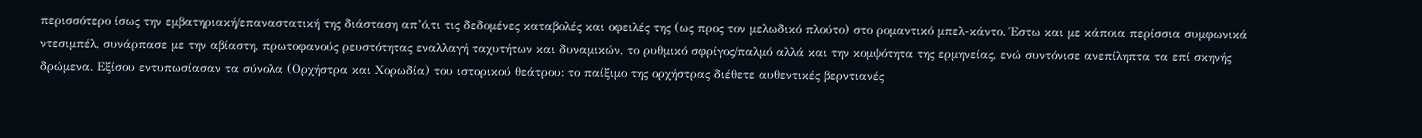περισσότερο ίσως την εμβατηριακή/επαναστατική της διάσταση απ’ό,τι τις δεδομένες καταβολές και οφειλές της (ως προς τον μελωδικό πλούτο) στο ρομαντικό μπελ-κάντο. Έστω και με κάποια περίσσια συμφωνικά ντεσιμπέλ, συνάρπασε με την αβίαστη, πρωτοφανούς ρευστότητας εναλλαγή ταχυτήτων και δυναμικών, το ρυθμικό σφρίγος/παλμό αλλά και την κομψότητα της ερμηνείας, ενώ συντόνισε ανεπίληπτα τα επί σκηνής δρώμενα. Εξίσου εντυπωσίασαν τα σύνολα (Ορχήστρα και Χορωδία) του ιστορικού θεάτρου: το παίξιμο της ορχήστρας διέθετε αυθεντικές βερντιανές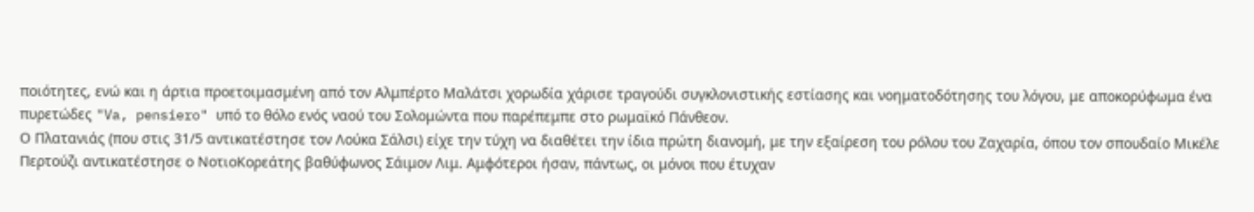ποιότητες, ενώ και η άρτια προετοιμασμένη από τον Αλμπέρτο Μαλάτσι χορωδία χάρισε τραγούδι συγκλονιστικής εστίασης και νοηματοδότησης του λόγου, με αποκορύφωμα ένα πυρετώδες "Va, pensiero" υπό το θόλο ενός ναού του Σολομώντα που παρέπεμπε στο ρωμαϊκό Πάνθεον.
Ο Πλατανιάς (που στις 31/5 αντικατέστησε τον Λούκα Σάλσι) είχε την τύχη να διαθέτει την ίδια πρώτη διανομή, με την εξαίρεση του ρόλου του Ζαχαρία, όπου τον σπουδαίο Μικέλε Περτούζι αντικατέστησε ο ΝοτιοΚορεάτης βαθύφωνος Σάιμον Λιμ. Αμφότεροι ήσαν, πάντως, οι μόνοι που έτυχαν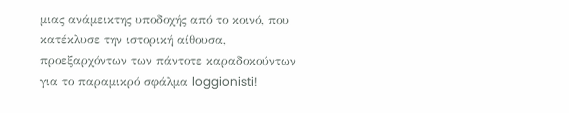μιας ανάμεικτης υποδοχής από το κοινό, που κατέκλυσε την ιστορική αίθουσα, προεξαρχόντων των πάντοτε καραδοκούντων για το παραμικρό σφάλμα loggionisti!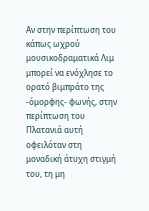Αν στην περίπτωση του κάπως ωχρού μουσικοδραματικά Λιμ μπορεί να ενόχλησε το ορατό βιμπράτο της -όμορφης- φωνής, στην περίπτωση του Πλατανιά αυτή οφειλόταν στη μοναδική άτυχη στιγμή του, τη μη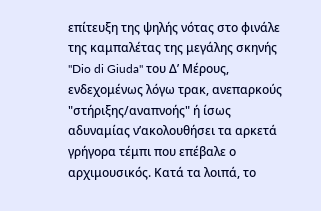επίτευξη της ψηλής νότας στο φινάλε της καμπαλέτας της μεγάλης σκηνής "Dio di Giuda" του Δ’ Μέρους, ενδεχομένως λόγω τρακ, ανεπαρκούς "στήριξης/αναπνοής" ή ίσως αδυναμίας ν’ακολουθήσει τα αρκετά γρήγορα τέμπι που επέβαλε ο αρχιμουσικός. Κατά τα λοιπά, το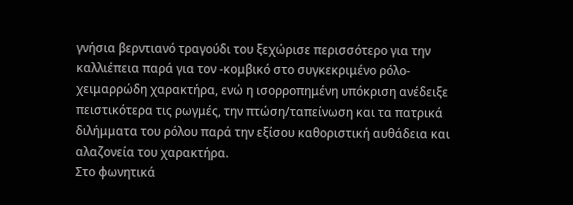γνήσια βερντιανό τραγούδι του ξεχώρισε περισσότερο για την καλλιέπεια παρά για τον -κομβικό στο συγκεκριμένο ρόλο- χειμαρρώδη χαρακτήρα, ενώ η ισορροπημένη υπόκριση ανέδειξε πειστικότερα τις ρωγμές, την πτώση/ταπείνωση και τα πατρικά διλήμματα του ρόλου παρά την εξίσου καθοριστική αυθάδεια και αλαζονεία του χαρακτήρα.
Στο φωνητικά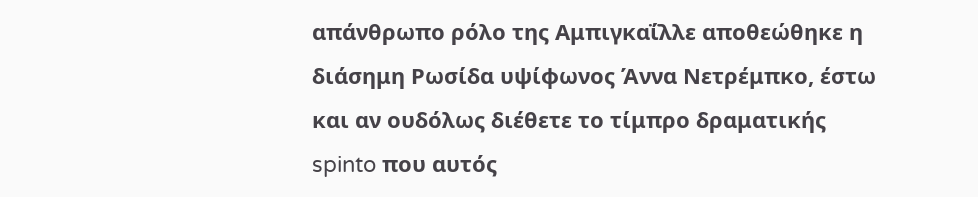απάνθρωπο ρόλο της Αμπιγκαΐλλε αποθεώθηκε η διάσημη Ρωσίδα υψίφωνος Άννα Νετρέμπκο, έστω και αν ουδόλως διέθετε το τίμπρο δραματικής spinto που αυτός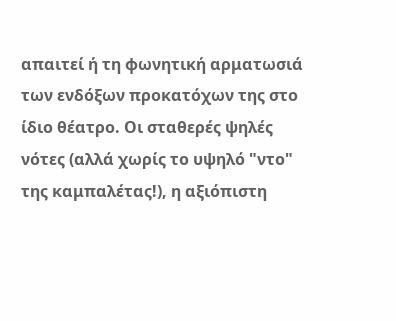απαιτεί ή τη φωνητική αρματωσιά των ενδόξων προκατόχων της στο ίδιο θέατρο. Οι σταθερές ψηλές νότες (αλλά χωρίς το υψηλό "ντο" της καμπαλέτας!), η αξιόπιστη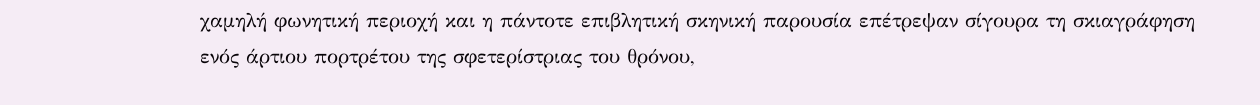χαμηλή φωνητική περιοχή και η πάντοτε επιβλητική σκηνική παρουσία επέτρεψαν σίγουρα τη σκιαγράφηση ενός άρτιου πορτρέτου της σφετερίστριας του θρόνου,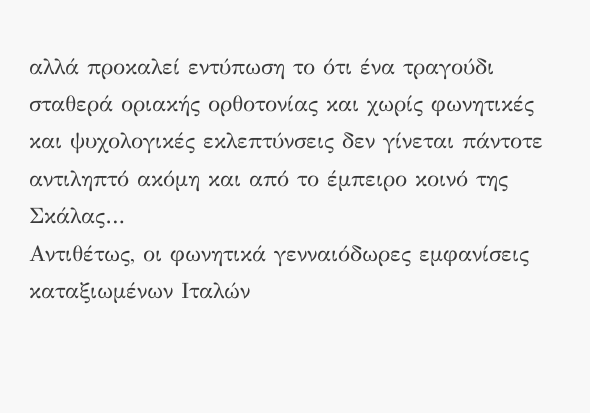αλλά προκαλεί εντύπωση το ότι ένα τραγούδι σταθερά οριακής ορθοτονίας και χωρίς φωνητικές και ψυχολογικές εκλεπτύνσεις δεν γίνεται πάντοτε αντιληπτό ακόμη και από το έμπειρο κοινό της Σκάλας…
Αντιθέτως, οι φωνητικά γενναιόδωρες εμφανίσεις καταξιωμένων Ιταλών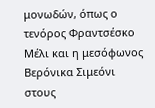μονωδών, όπως ο τενόρος Φραντσέσκο Μέλι και η μεσόφωνος Βερόνικα Σιμεόνι στους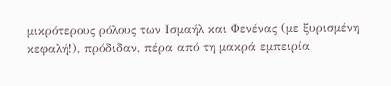μικρότερους ρόλους των Ισμαήλ και Φενένας (με ξυρισμένη κεφαλή!), πρόδιδαν, πέρα από τη μακρά εμπειρία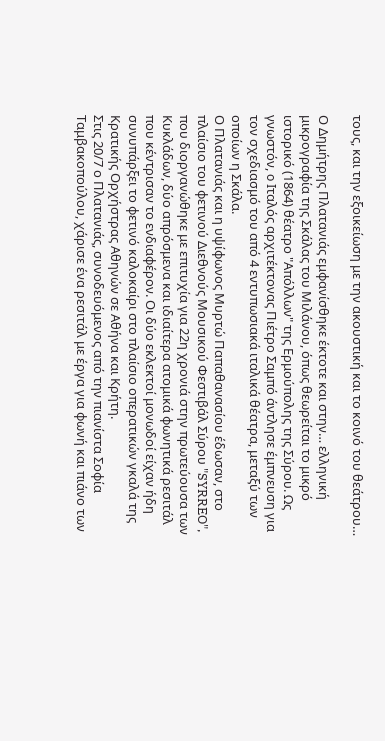τους, και την εξοικείωση με την ακουστική και το κοινό του θεάτρου…

Ο Δημήτρης Πλατανιάς εμφανίσθηκε έκτοτε και στην… ελληνική μικρογραφία της Σκάλας του Μιλάνου, όπως θεωρείται το μικρό ιστορικό (1864) θέατρο "Απόλλων" της Ερμούπολης της Σύρου. Ως γνωστόν, o Ιταλός αρχιτέκτονας Πιέτρο Σαμπό άντλησε έμπνευση για τον σχεδιασμό του από 4 εντυπωσιακά ιταλικά θέατρα, μεταξύ των οποίων η Σκάλα.
Ο Πλατανιάς και η υψίφωνος Μυρτώ Παπαθανασίου έδωσαν, στο πλαίσιο του φετινού Διεθνούς Μουσικού Φεστιβάλ Σύρου "SYRREO", που διοργανώθηκε με επιτυχία για 22η χρονιά στην πρωτεύουσα των Κυκλάδων, δύο απρόσμενα και ιδιαίτερα ατομικά φωνητικά ρεσιτάλ που κέντρισαν το ενδιαφέρον. Οι δύο εκλεκτοί μονωδοί είχαν ήδη συνυπάρξει το φετινό καλοκαίρι στο πλαίσιο οπερατικών γκαλά της Κρατικής Ορχήστρας Αθηνών σε Αθήνα και Κρήτη.
Στις 20/7 ο Πλατανιάς, συνοδευόμενος από την πιανίστα Σοφία Ταμβακοπούλου, χάρισε ένα ρεσιτάλ με έργα για φωνή και πιάνο των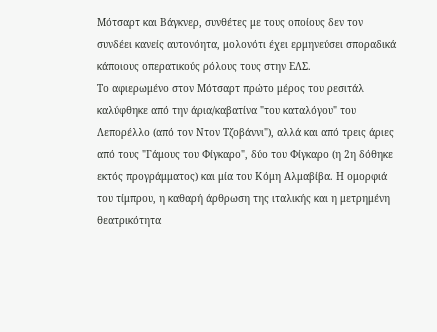Μότσαρτ και Βάγκνερ, συνθέτες με τους οποίους δεν τον συνδέει κανείς αυτονόητα, μολονότι έχει ερμηνεύσει σποραδικά κάποιους οπερατικούς ρόλους τους στην ΕΛΣ.
Το αφιερωμένο στον Μότσαρτ πρώτο μέρος του ρεσιτάλ καλύφθηκε από την άρια/καβατίνα "του καταλόγου" του Λεπορέλλο (από τον Ντον Τζοβάννι"), αλλά και από τρεις άριες από τους "Γάμους του Φίγκαρο", δύο του Φίγκαρο (η 2η δόθηκε εκτός προγράμματος) και μία του Κόμη Αλμαβίβα. Η ομορφιά του τίμπρου, η καθαρή άρθρωση της ιταλικής και η μετρημένη θεατρικότητα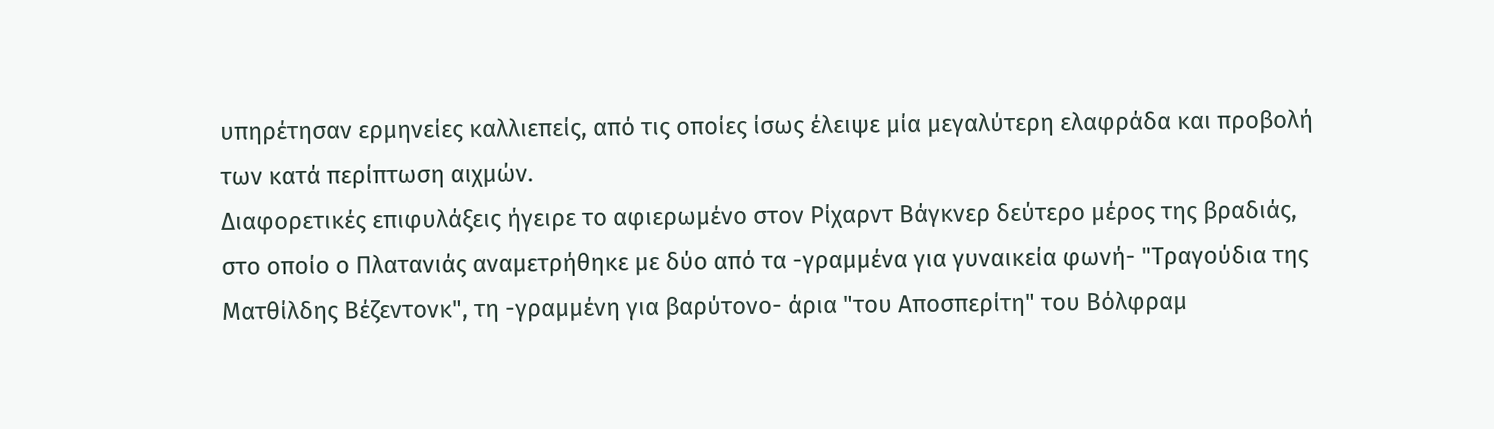υπηρέτησαν ερμηνείες καλλιεπείς, από τις οποίες ίσως έλειψε μία μεγαλύτερη ελαφράδα και προβολή των κατά περίπτωση αιχμών.
Διαφορετικές επιφυλάξεις ήγειρε το αφιερωμένο στον Ρίχαρντ Βάγκνερ δεύτερο μέρος της βραδιάς, στο οποίο ο Πλατανιάς αναμετρήθηκε με δύο από τα -γραμμένα για γυναικεία φωνή- "Τραγούδια της Ματθίλδης Βέζεντονκ", τη -γραμμένη για βαρύτονο- άρια "του Αποσπερίτη" του Βόλφραμ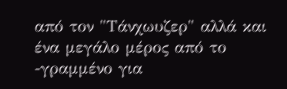από τον "Τάνχωυζερ" αλλά και ένα μεγάλο μέρος από το -γραμμένο για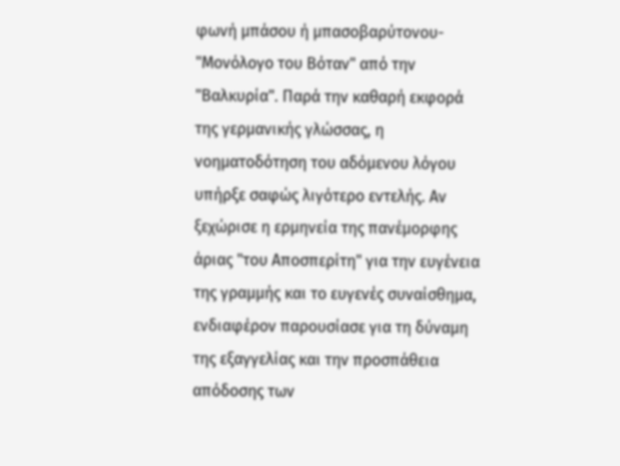φωνή μπάσου ή μπασοβαρύτονου- "Μονόλογο του Βόταν" από την "Βαλκυρία". Παρά την καθαρή εκφορά της γερμανικής γλώσσας, η νοηματοδότηση του αδόμενου λόγου υπήρξε σαφώς λιγότερο εντελής. Αν ξεχώρισε η ερμηνεία της πανέμορφης άριας "του Αποσπερίτη" για την ευγένεια της γραμμής και το ευγενές συναίσθημα, ενδιαφέρον παρουσίασε για τη δύναμη της εξαγγελίας και την προσπάθεια απόδοσης των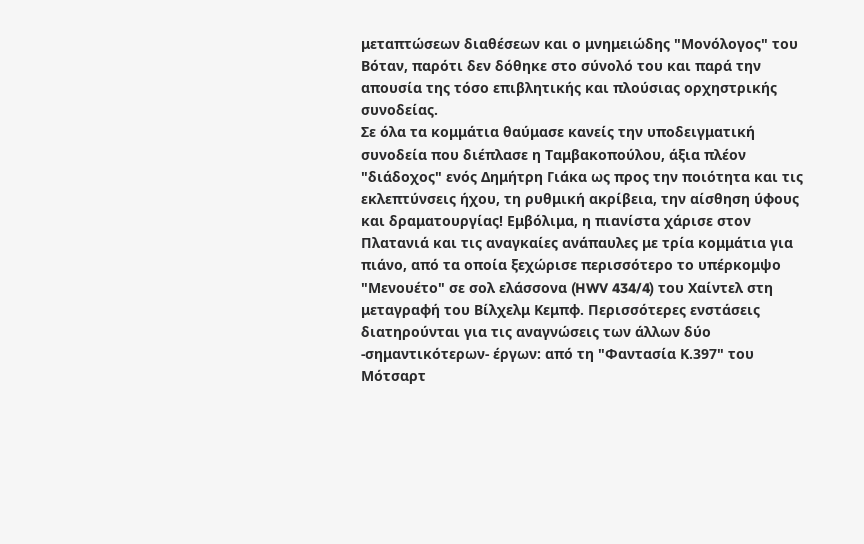μεταπτώσεων διαθέσεων και ο μνημειώδης "Μονόλογος" του Βόταν, παρότι δεν δόθηκε στο σύνολό του και παρά την απουσία της τόσο επιβλητικής και πλούσιας ορχηστρικής συνοδείας.
Σε όλα τα κομμάτια θαύμασε κανείς την υποδειγματική συνοδεία που διέπλασε η Ταμβακοπούλου, άξια πλέον "διάδοχος" ενός Δημήτρη Γιάκα ως προς την ποιότητα και τις εκλεπτύνσεις ήχου, τη ρυθμική ακρίβεια, την αίσθηση ύφους και δραματουργίας! Εμβόλιμα, η πιανίστα χάρισε στον Πλατανιά και τις αναγκαίες ανάπαυλες με τρία κομμάτια για πιάνο, από τα οποία ξεχώρισε περισσότερο το υπέρκομψο "Μενουέτο" σε σολ ελάσσονα (HWV 434/4) του Χαίντελ στη μεταγραφή του Βίλχελμ Κεμπφ. Περισσότερες ενστάσεις διατηρούνται για τις αναγνώσεις των άλλων δύο -σημαντικότερων- έργων: από τη "Φαντασία Κ.397" του Μότσαρτ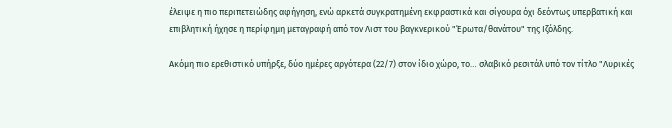έλειψε η πιο περιπετειώδης αφήγηση, ενώ αρκετά συγκρατημένη εκφραστικά και σίγουρα όχι δεόντως υπερβατική και επιβλητική ήχησε η περίφημη μεταγραφή από τον Λιστ του βαγκνερικού "Έρωτα/θανάτου" της Ιζόλδης.

Ακόμη πιο ερεθιστικό υπήρξε, δύο ημέρες αργότερα (22/7) στον ίδιο χώρο, το… σλαβικό ρεσιτάλ υπό τον τίτλο "Λυρικές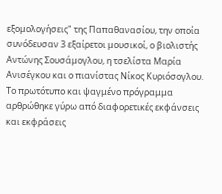εξομολογήσεις" της Παπαθανασίου, την οποία συνόδευσαν 3 εξαίρετοι μουσικοί, ο βιολιστής Αντώνης Σουσάμογλου, η τσελίστα Μαρία Ανισέγκου και ο πιανίστας Νίκος Κυριόσογλου.
Το πρωτότυπο και ψαγμένο πρόγραμμα αρθρώθηκε γύρω από διαφορετικές εκφάνσεις και εκφράσεις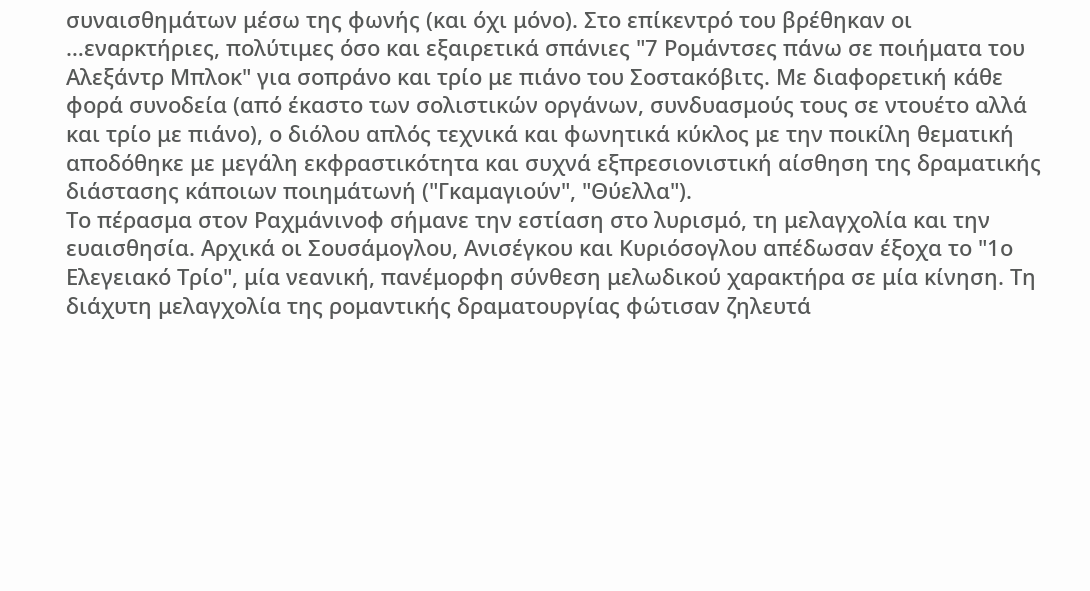συναισθημάτων μέσω της φωνής (και όχι μόνο). Στο επίκεντρό του βρέθηκαν οι …εναρκτήριες, πολύτιμες όσο και εξαιρετικά σπάνιες "7 Ρομάντσες πάνω σε ποιήματα του Αλεξάντρ Μπλοκ" για σοπράνο και τρίο με πιάνο του Σοστακόβιτς. Με διαφορετική κάθε φορά συνοδεία (από έκαστο των σολιστικών οργάνων, συνδυασμούς τους σε ντουέτο αλλά και τρίο με πιάνο), ο διόλου απλός τεχνικά και φωνητικά κύκλος με την ποικίλη θεματική αποδόθηκε με μεγάλη εκφραστικότητα και συχνά εξπρεσιονιστική αίσθηση της δραματικής διάστασης κάποιων ποιημάτωνή ("Γκαμαγιούν", "Θύελλα").
Το πέρασμα στον Ραχμάνινοφ σήμανε την εστίαση στο λυρισμό, τη μελαγχολία και την ευαισθησία. Αρχικά οι Σουσάμογλου, Ανισέγκου και Κυριόσογλου απέδωσαν έξοχα το "1ο Ελεγειακό Τρίο", μία νεανική, πανέμορφη σύνθεση μελωδικού χαρακτήρα σε μία κίνηση. Τη διάχυτη μελαγχολία της ρομαντικής δραματουργίας φώτισαν ζηλευτά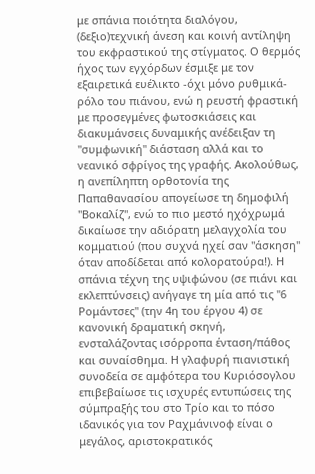με σπάνια ποιότητα διαλόγου, (δεξιο)τεχνική άνεση και κοινή αντίληψη του εκφραστικού της στίγματος. Ο θερμός ήχος των εγχόρδων έσμιξε με τον εξαιρετικά ευέλικτο -όχι μόνο ρυθμικά- ρόλο του πιάνου, ενώ η ρευστή φραστική με προσεγμένες φωτοσκιάσεις και διακυμάνσεις δυναμικής ανέδειξαν τη "συμφωνική" διάσταση αλλά και το νεανικό σφρίγος της γραφής. Ακολούθως, η ανεπίληπτη ορθοτονία της Παπαθανασίου απογείωσε τη δημοφιλή "Βοκαλίζ", ενώ το πιο μεστό ηχόχρωμά δικαίωσε την αδιόρατη μελαγχολία του κομματιού (που συχνά ηχεί σαν "άσκηση" όταν αποδίδεται από κολορατούρα!). Η σπάνια τέχνη της υψιφώνου (σε πιάνι και εκλεπτύνσεις) ανήγαγε τη μία από τις "6 Ρομάντσες" (την 4η του έργου 4) σε κανονική δραματική σκηνή, ενσταλάζοντας ισόρροπα ένταση/πάθος και συναίσθημα. Η γλαφυρή πιανιστική συνοδεία σε αμφότερα του Κυριόσογλου επιβεβαίωσε τις ισχυρές εντυπώσεις της σύμπραξής του στο Τρίο και το πόσο ιδανικός για τον Ραχμάνινοφ είναι ο μεγάλος, αριστοκρατικός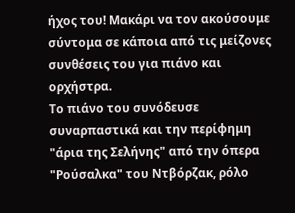ήχος του! Μακάρι να τον ακούσουμε σύντομα σε κάποια από τις μείζονες συνθέσεις του για πιάνο και ορχήστρα.
Το πιάνο του συνόδευσε συναρπαστικά και την περίφημη "άρια της Σελήνης" από την όπερα "Ρούσαλκα" του Ντβόρζακ, ρόλο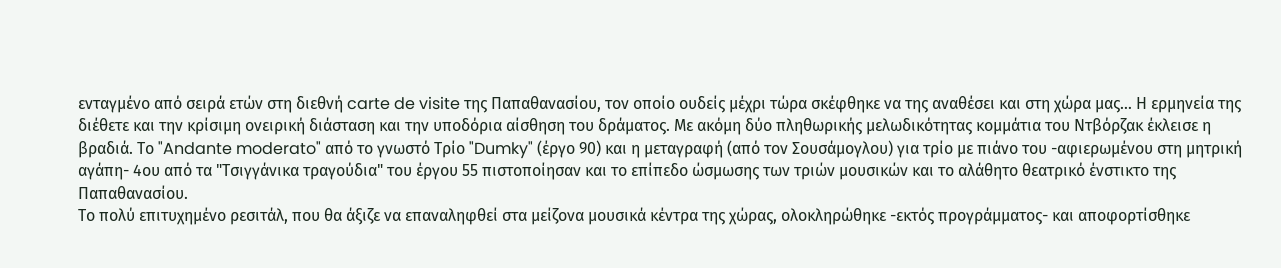ενταγμένο από σειρά ετών στη διεθνή carte de visite της Παπαθανασίου, τον οποίο ουδείς μέχρι τώρα σκέφθηκε να της αναθέσει και στη χώρα μας… Η ερμηνεία της διέθετε και την κρίσιμη ονειρική διάσταση και την υποδόρια αίσθηση του δράματος. Με ακόμη δύο πληθωρικής μελωδικότητας κομμάτια του Ντβόρζακ έκλεισε η βραδιά. Το "Andante moderato" από το γνωστό Τρίο "Dumky" (έργο 90) και η μεταγραφή (από τον Σουσάμογλου) για τρίο με πιάνο του -αφιερωμένου στη μητρική αγάπη- 4ου από τα "Τσιγγάνικα τραγούδια" του έργου 55 πιστοποίησαν και το επίπεδο ώσμωσης των τριών μουσικών και το αλάθητο θεατρικό ένστικτο της Παπαθανασίου.
Το πολύ επιτυχημένο ρεσιτάλ, που θα άξιζε να επαναληφθεί στα μείζονα μουσικά κέντρα της χώρας, ολοκληρώθηκε -εκτός προγράμματος- και αποφορτίσθηκε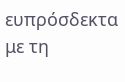ευπρόσδεκτα με τη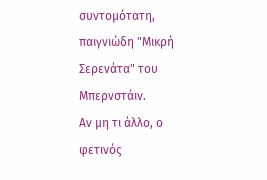συντομότατη, παιγνιώδη "Μικρή Σερενάτα" του Μπερνστάιν.
Αν μη τι άλλο, ο φετινός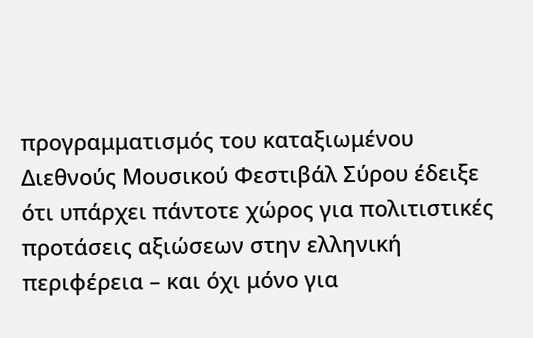προγραμματισμός του καταξιωμένου Διεθνούς Μουσικού Φεστιβάλ Σύρου έδειξε ότι υπάρχει πάντοτε χώρος για πολιτιστικές προτάσεις αξιώσεων στην ελληνική περιφέρεια – και όχι μόνο για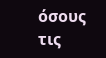όσους τις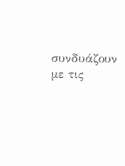συνδυάζουν με τις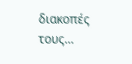διακοπές τους…